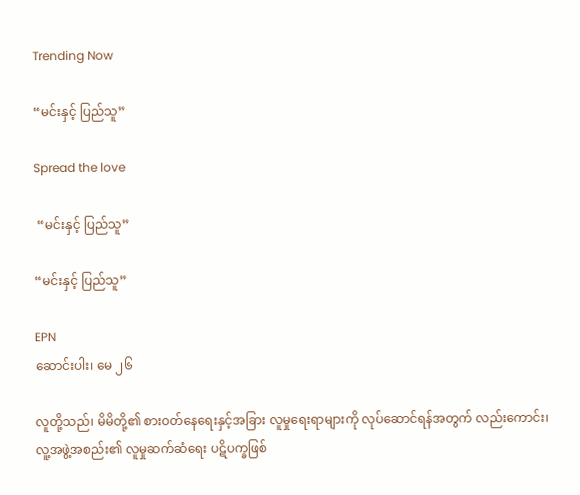Trending Now

“မင်းနှင့် ပြည်သူ”

Spread the love

 “မင်းနှင့် ပြည်သူ”

“မင်းနှင့် ပြည်သူ”

EPN
ဆောင်းပါး၊ မေ ၂၆

လူတို့သည်၊ မိမိတို့၏ စားဝတ်နေရေးနှင့်အခြား လူမှုရေးရာများကို လုပ်ဆောင်ရန်အတွက် လည်းကောင်း၊ လူ့အဖွဲ့အစည်း၏ လူမှုဆက်ဆံရေး ပဋိပက္ခဖြစ်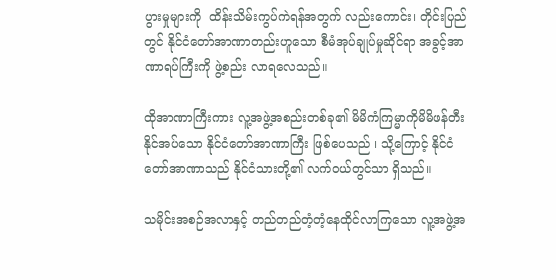ပွားမှုများကို  ထိန်းသိမ်းကွပ်ကဲရန်အတွက် လည်းကောင်း၊ တိုင်းပြည်တွင် နိုင်ငံတော်အာဏာတည်းဟူသော စီမံအုပ်ချုပ်မှုဆိုင်ရာ အခွင့်အာဏာရပ်ကြီးကို ဖွဲ့စည်း လာရလေသည်။

ထိုအာဏာကြီးကား လူ့အဖွဲ့အစည်းတစ်ခု၏ မိမိကံကြမ္မာကိုမိမိဖန်တီးနိုင်အပ်သော နိုင်ငံတော်အာဏာကြီး ဖြစ်ပေသည် ၊ သို့ကြောင့် နိုင်ငံတော်အာဏာသည် နိုင်ငံသားတို့၏ လက်ဝယ်တွင်သာ ရှိသည်။

သမိုင်းအစဉ်အလာနှင့် တည်တည်တံ့တံ့နေထိုင်လာကြသော လူ့အဖွဲ့အ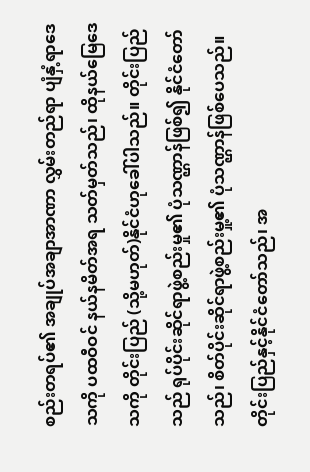စည်းတရပ်၏ အချုပ်အချာအာဏာ လွှမ်းတည်ရာ ပျံနှံ့ရာဒေသကို ပထဝီဝင် နယ်နမိတ်အရ သတ်မှတ်သည်၊ ထိုနယ်မြေဒေသကို တိုင်းပြည် (သို့မဟုတ်)နိုင်ငံဟုခေါ်ပါသည်။ တိုင်းပြည်သည် ရုပ်ပိုင်းဆိုင်ရာဖွဲ့စည်းမှု၏ ပုံသဏ္ဌာန်ဖြစ်၍ နိုင်ငံတော် သည်၊ စိတ်ပိုင်းဆိုင်ရာဖွဲ့စည်းမှု့၏ ပုံသဏ္ဌာန်ဖြစ်ပေသည်။ တိုင်းပြည်နှင့်နိုင်ငံတော်သည်၊ အ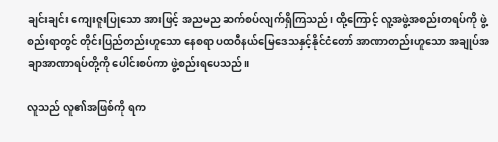ချင်းချင်း ကျေးဇူးပြုသော အားဖြင့် အညမည ဆက်စပ်လျက်ရှိကြသည်၊ ထို့ကြောင့် လူ့အဖွဲ့အစည်းတရပ်ကို ဖွဲ့စည်းရာတွင် တိုင်းပြည်တည်းဟူသော နေစရာ ပထဝီနယ်မြေဒေသနှင့်နိုင်ငံတော် အာဏာတည်းဟူသော အချုပ်အချာအာဏာရပ်တို့ကို ပေါင်းစပ်ကာ ဖွဲ့စည်းရပေသည်။

လူသည် လူ၏အဖြစ်ကို ရက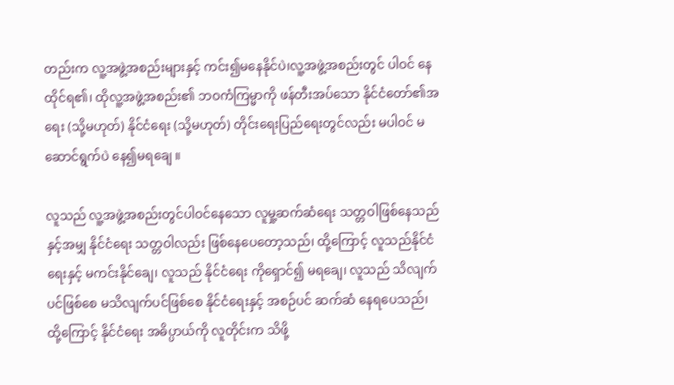တည်းက လူ့အဖွဲ့အစည်းများနှင့် ကင်း၍မနေနိုင်ပဲ၊လူ့အဖွဲ့အစည်းတွင် ပါဝင် နေထိုင်ရ၏၊ ထိုလူ့အဖွဲ့အစည်း၏ ဘဝကံကြမ္မာကို ဖန်တီးအပ်သော နိုင်ငံတော်၏အရေး (သို့မဟုတ်) နိုင်ငံရေး (သို့မဟုတ်) တိုင်းရေးပြည်ရေးတွင်လည်း မပါဝင် မဆောင်ရွက်ပဲ နေ၍မရချေ ။

လူသည် လူ့အဖွဲ့အစည်းတွင်ပါဝင်နေသော လူမှု့ဆက်ဆံရေး သတ္တဝါဖြစ်နေသည်နှင့်အမျှ နိုင်ငံရေး သတ္တဝါလည်း ဖြစ်နေပေတော့သည်၊ ထို့ကြောင့် လူသည်နိုင်ငံရေးနှင့် မကင်းနိုင်ချေ၊ လူသည် နိုင်ငံရေး ကိုရှောင်၍ မရချေ၊ လူသည် သိလျက်ပင်ဖြစ်စေ မသိလျက်ပင်ဖြစ်စေ နိုင်ငံရေးနှင့် အစဉ်ပင် ဆက်ဆံ နေရပေသည်၊ ထို့ကြောင့် နိုင်ငံရေး အဓိပ္ပာယ်ကို လူတိုင်းက သိဖို့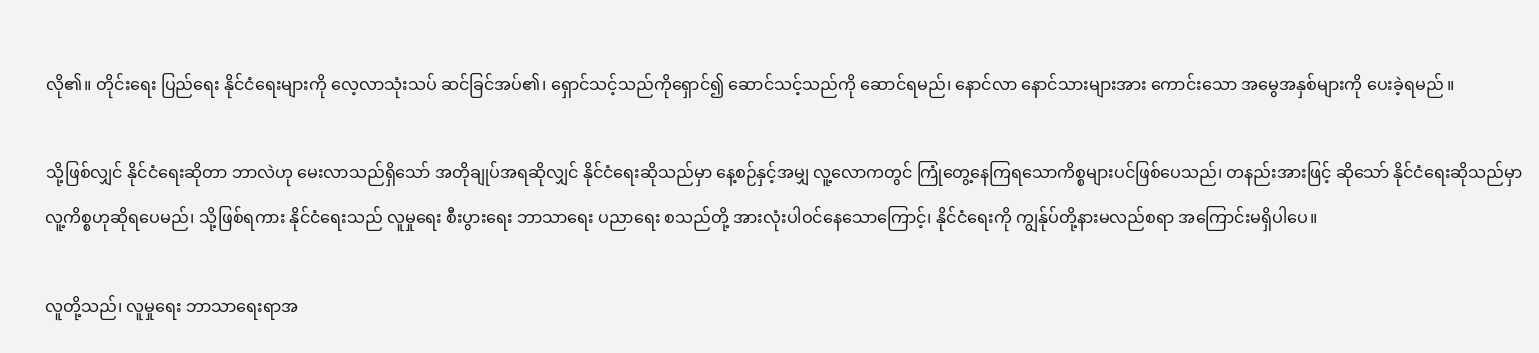လို၏။ တိုင်းရေး ပြည်ရေး နိုင်ငံရေးများကို လေ့လာသုံးသပ် ဆင်ခြင်အပ်၏၊ ရှောင်သင့်သည်ကိုရှောင်၍ ဆောင်သင့်သည်ကို ဆောင်ရမည်၊ နောင်လာ နောင်သားများအား ကောင်းသော အမွေအနှစ်များကို ပေးခဲ့ရမည် ။

သို့ဖြစ်လျှင် နိုင်ငံရေးဆိုတာ ဘာလဲဟု မေးလာသည်ရှိသော် အတိုချုပ်အရဆိုလျှင် နိုင်ငံရေးဆိုသည်မှာ နေ့စဉ်နှင့်အမျှ လူ့လောကတွင် ကြုံတွေ့နေကြရသောကိစ္စများပင်ဖြစ်ပေသည်၊ တနည်းအားဖြင့် ဆိုသော် နိုင်ငံရေးဆိုသည်မှာ လူ့ကိစ္စဟုဆိုရပေမည်၊ သို့ဖြစ်ရကား နိုင်ငံရေးသည် လူမှုရေး စီးပွားရေး ဘာသာရေး ပညာရေး စသည်တို့ အားလုံးပါဝင်နေသောကြောင့်၊ နိုင်ငံရေးကို ကျွန်ုပ်တို့နားမလည်စရာ အကြောင်းမရှိပါပေ။

လူတို့သည်၊ လူမှုရေး ဘာသာရေးရာအ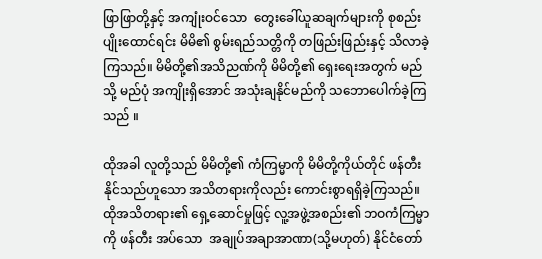ဖြာဖြာတို့နှင့် အကျုံးဝင်သော  တွေးခေါ်ယူဆချက်များကို စုစည်း ပျိုးထောင်ရင်း မိမိ၏ စွမ်းရည်သတ္တိကို တဖြည်းဖြည်းနှင့် သိလာခဲ့ကြသည်။ မိမိတို့၏အသိညဏ်ကို မိမိတို့၏ ရှေးရေးအတွက် မည်သို့ မည်ပုံ အကျိုးရှိအောင် အသုံးချနိုင်မည်ကို သဘောပေါက်ခဲ့ကြသည် ။

ထိုအခါ လူတို့သည် မိမိတို့၏ ကံကြမ္မာကို မိမိတို့ကိုယ်တိုင် ဖန်တီးနိုင်သည်ဟူသော အသိတရားကိုလည်း ကောင်းစွာရရှိခဲ့ကြသည်။ ထိုအသိတရား၏ ရှေ့ဆောင်မှုဖြင့် လူ့အဖွဲ့အစည်း၏ ဘဝကံကြမ္မာကို ဖန်တီး အပ်သော  အချုပ်အချာအာဏာ(သို့မဟုတ်) နိုင်ငံတော်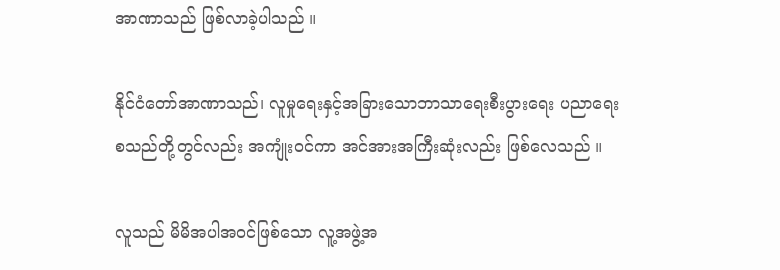အာဏာသည် ဖြစ်လာခဲ့ပါသည် ။

နိုင်ငံတော်အာဏာသည်၊ လူမှုရေးနှင့်အခြားသောဘာသာရေးစီးပွားရေး ပညာရေး စသည်တို့တွင်လည်း အကျုံးဝင်ကာ အင်အားအကြီးဆုံးလည်း ဖြစ်လေသည် ။

လူသည် မိမိအပါအဝင်ဖြစ်သော လူ့အဖွဲ့အ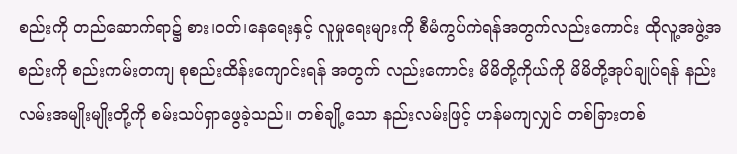စည်းကို တည်ဆောက်ရာ၌ စား၊ဝတ်၊နေရေးနှင့် လူမှုရေးများကို စီမံကွပ်ကဲရန်အတွက်လည်းကောင်း ထိုလူ့အဖွဲ့အစည်းကို စည်းကမ်းတကျ စုစည်းထိန်းကျောင်းရန် အတွက် လည်းကောင်း မိမိတို့ကိုယ်ကို မိမိတို့အုပ်ချုပ်ရန် နည်းလမ်းအမျိုးမျိုးတို့ကို စမ်းသပ်ရှာဖွေခဲ့သည်။ တစ်ချို့သော နည်းလမ်းဖြင့် ဟန်မကျလျှင် တစ်ခြားတစ်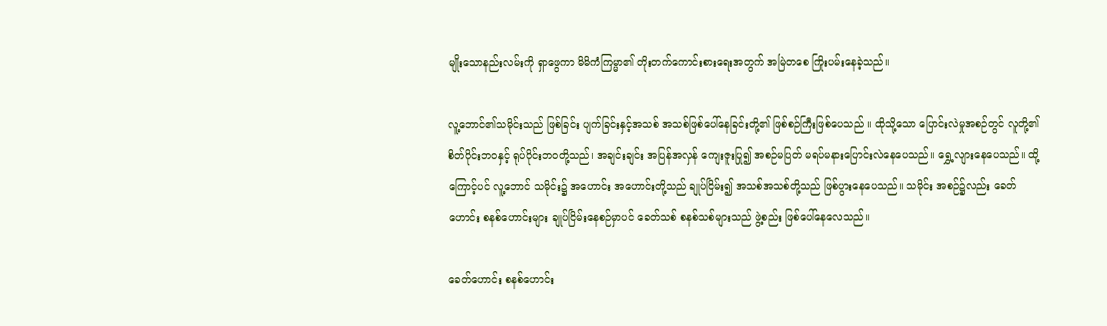မျိုးသောနည်းလမ်းကို ရှာဖွေကာ မိမိကံကြမ္မာ၏ တိုးတက်ကောင်းစားရေးအတွက် အမြဲတစေ ကြိုးပမ်းနေခဲ့သည်။

လူ့ဘောင်၏သမိုင်းသည် ဖြစ်ခြင်း ပျက်ခြင်းနှင့်အသစ် အသစ်ဖြစ်ပေါ်နေခြင်းတို့၏ ဖြစ်စဉ်ကြီးဖြစ်ပေသည် ။ ထိုသို့သော ပြောင်းလဲမှုအစဉ်တွင် လူတို့၏စိတ်ပိုင်းဘဝနှင့် ရုပ်ပိုင်းဘဝတို့သည်၊ အချင်းချင်း အပြန်အလှန် ကျေးဇူးပြု၍ အစဉ်မပြတ် မရပ်မနားပြောင်းလဲနေပေသည်။ ရွှေ့လျားနေပေသည်။ ထို့ကြောင့်ပင် လူ့ဘောင် သမိုင်း၌ အဟောင်း အဟောင်းတို့သည် ချုပ်ငြိမ်း၍ အသစ်အသစ်တို့သည် ဖြစ်ပွားနေပေသည်။ သမိုင်း အစဉ်၌လည်း ခေတ်ဟောင်း စနစ်ဟောင်းများ ချုပ်ငြိမ်းနေစဉ်မှာပင် ခေတ်သစ် စနစ်သစ်များသည် ဖွဲ့စည်း ဖြစ်ပေါ်နေလေသည်။

ခေတ်ဟောင်း စနစ်ဟောင်း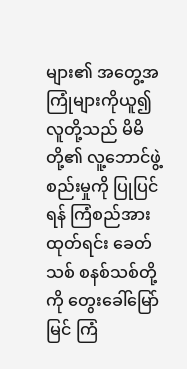များ၏ အတွေ့အကြုံများကိုယူ၍  လူတို့သည် မိမိတို့၏ လူ့ဘောင်ဖွဲ့စည်းမှုကို ပြုပြင်ရန် ကြံစည်အားထုတ်ရင်း ခေတ်သစ် စနစ်သစ်တို့ကို တွေးခေါ်မြော်မြင် ကြံ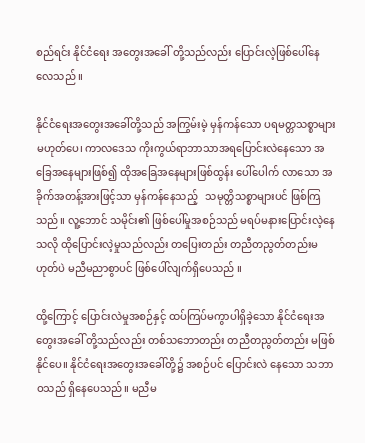စည်ရင်း နိုင်ငံရေး အတွေးအခေါ် တို့သည်လည်း ပြောင်းလဲ့ဖြစ်ပေါ်နေလေသည် ။

နိုင်ငံရေးအတွေးအခေါ်တို့သည် အကြွမ်းမဲ့ မှန်ကန်သော ပရမတ္တသစ္စာများမဟုတ်ပေ၊ ကာလဒေသ ကိုးကွယ်ရာဘာသာအရပြောင်းလဲနေသော အခြေအနေများဖြစ်၍ ထိုအခြေအနေများဖြစ်ထွန်း ပေါ်ပေါက် လာသော အခိုက်အတန့်အားဖြင့်သာ မှန်ကန်နေသည့်   သမုတ္တိသစ္စာများပင် ဖြစ်ကြသည်။ လူ့ဘောင် သမိုင်း၏ ဖြစ်ပေါ်မှုအစဉ်သည် မရပ်မနားပြောင်းလဲ့နေသလို ထိုပြောင်းလဲ့မှုသည်လည်း တပြေးတည်း တညီတညွတ်တည်းမဟုတ်ပဲ မညီမညာစွာပင် ဖြစ်ပေါ်လျက်ရှိပေသည် ။

ထို့ကြောင့် ပြောင်းလဲမှုအစဉ်နှင့် ထပ်ကြပ်မကွာပါရှိခဲ့သော နိုင်ငံရေးအတွေးအခေါ် တို့သည်လည်း တစ်သဘောတည်း တညီတညွတ်တည်း မဖြစ်နိုင်ပေ။ နိုင်ငံရေးအတွေးအခေါ်တို့၌ အစဉ်ပင် ပြောင်းလဲ နေသော သဘာဝသည် ရှိနေပေသည်။ မညီမ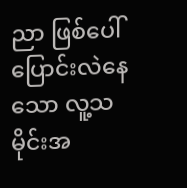ညာ ဖြစ်ပေါ်ပြောင်းလဲနေသော လူ့သမိုင်းအ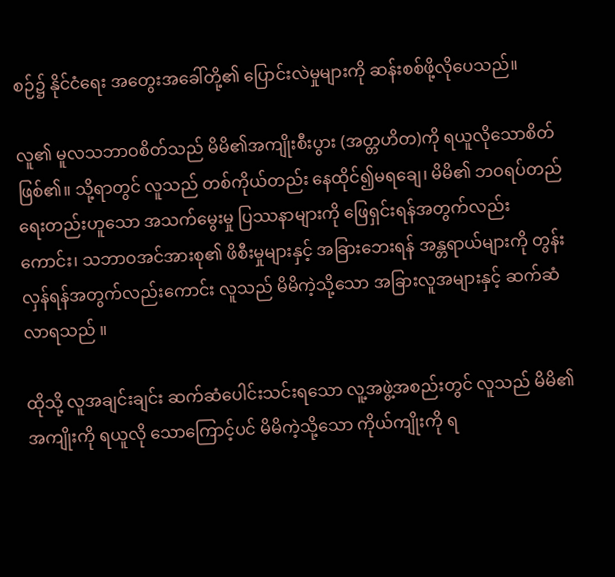စဉ်၌ နိုင်ငံရေး အတွေးအခေါ်တို့၏ ပြောင်းလဲမှုများကို ဆန်းစစ်ဖို့လိုပေသည်။

လူ၏ မူလသဘာဝစိတ်သည် မိမိ၏အကျိုးစီးပွား (အတ္တဟိတ)ကို ရယူလိုသောစိတ်ဖြစ်၏။ သို့ရာတွင် လူသည် တစ်ကိုယ်တည်း နေထိုင်၍မရချေ၊ မိမိ၏ ဘဝရပ်တည်ရေးတည်းဟူသော အသက်မွေးမှု ပြဿနာများကို ဖြေရှင်းရန်အတွက်လည်းကောင်း၊ သဘာဝအင်အားစု၏ ဖိစီးမှုများနှင့် အခြားဘေးရန် အန္တရာယ်များကို တွန်းလှန်ရန်အတွက်လည်းကောင်း လူသည် မိမိကဲ့သို့သော အခြားလူအများနှင့် ဆက်ဆံလာရသည် ။

ထိုသို့ လူအချင်းချင်း ဆက်ဆံပေါင်းသင်းရသော လူ့အဖွဲ့အစည်းတွင် လူသည် မိမိ၏ အကျိုးကို ရယူလို သောကြောင့်ပင် မိမိကဲ့သို့သော ကိုယ်ကျိုးကို ရ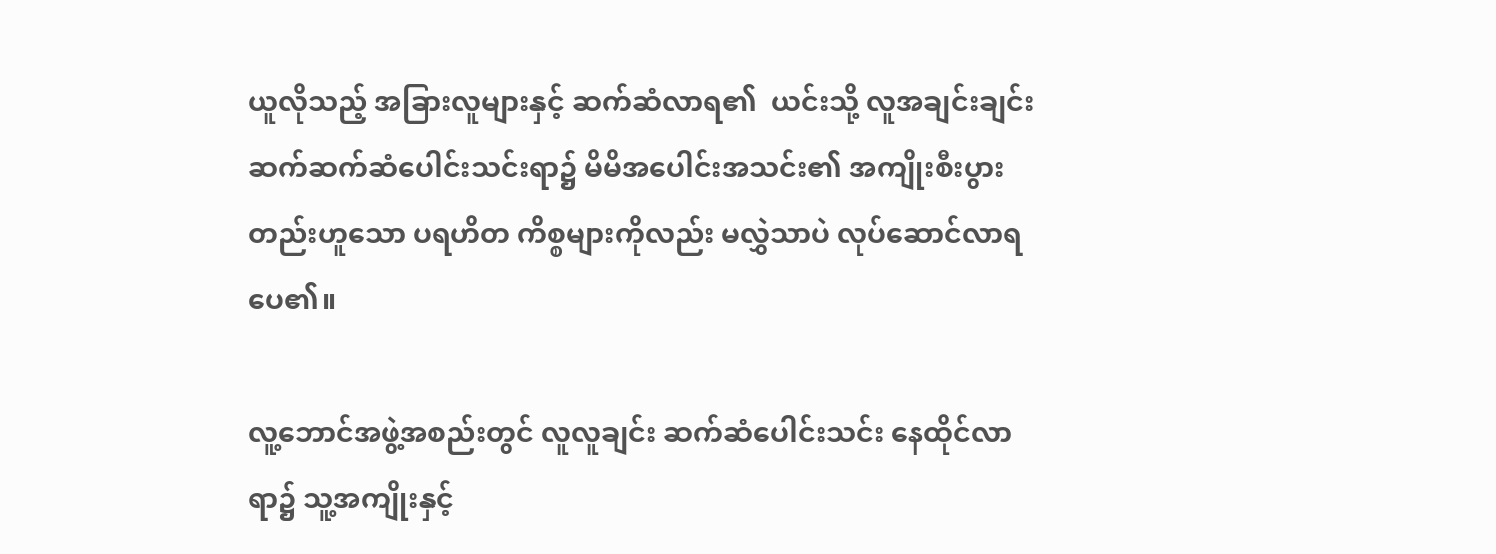ယူလိုသည့် အခြားလူများနှင့် ဆက်ဆံလာရ၏  ယင်းသို့ လူအချင်းချင်း  ဆက်ဆက်ဆံပေါင်းသင်းရာ၌ မိမိအပေါင်းအသင်း၏ အကျိုးစီးပွားတည်းဟူသော ပရဟိတ ကိစ္စများကိုလည်း မလွှဲသာပဲ လုပ်ဆောင်လာရပေ၏။

လူ့ဘောင်အဖွဲ့အစည်းတွင် လူလူချင်း ဆက်ဆံပေါင်းသင်း နေထိုင်လာရာ၌ သူ့အကျိုးနှင့်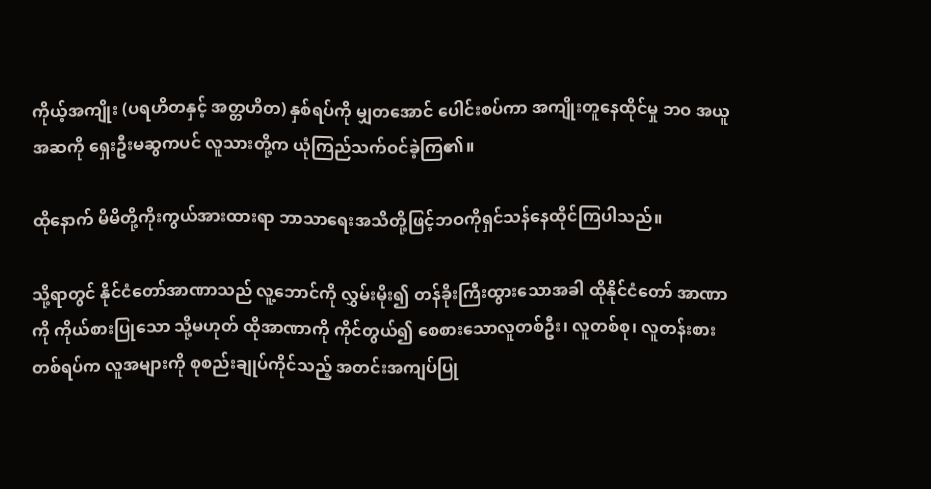ကိုယ့်အကျိုး (ပရဟိတနှင့် အတ္တဟိတ) နှစ်ရပ်ကို မျှတအောင် ပေါင်းစပ်ကာ အကျိုးတူနေထိုင်မှု ဘဝ အယူအဆကို ရှေးဦးမဆွကပင် လူသားတို့က ယုံကြည်သက်ဝင်ခဲ့ကြ၏။

ထိုနောက် မိမိတို့ကိုးကွယ်အားထားရာ ဘာသာရေးအသိတို့ဖြင့်ဘဝကိုရှင်သန်နေထိုင်ကြပါသည်။

သို့ရာတွင် နိုင်ငံတော်အာဏာသည် လူ့ဘောင်ကို လွှမ်းမိုး၍ တန်ခိုးကြီးထွားသောအခါ ထိုနိုင်ငံတော် အာဏာကို ကိုယ်စားပြုသော သို့မဟုတ် ထိုအာဏာကို ကိုင်တွယ်၍ စေစားသောလူတစ်ဦး၊ လူတစ်စု၊ လူတန်းစားတစ်ရပ်က လူအများကို စုစည်းချုပ်ကိုင်သည့် အတင်းအကျပ်ပြု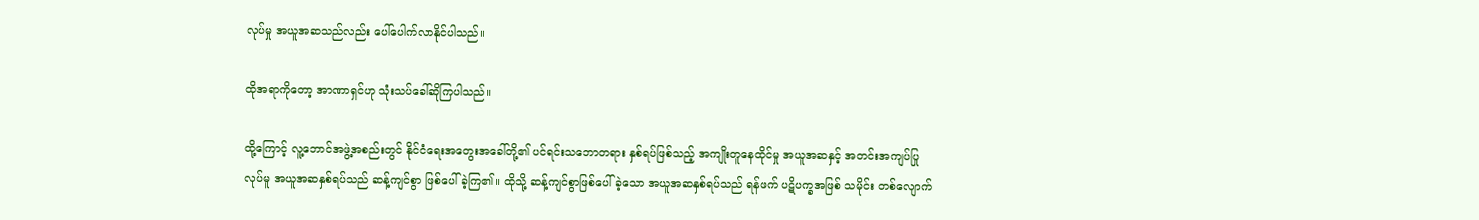လုပ်မှု အယူအဆသည်လည်း ပေါ်ပေါက်လာနိုင်ပါသည်။

ထိုအရာကိုတော့ အာဏာရှင်ဟု သုံးသပ်ခေါ်ဆိုကြပါသည်။

ထို့ကြောင့် လူ့ဘောင်အဖွဲ့အစည်းတွင် နိုင်ငံရေးအတွေးအခေါ်တို့၏ ပင်ရင်းသဘောတရား နှစ်ရပ်ဖြစ်သည့် အကျိုးတူနေထိုင်မှု အယူအဆနှင့် အတင်းအကျပ်ပြုလုပ်မူ အယူအဆနှစ်ရပ်သည် ဆန့်ကျင်စွာ ဖြစ်ပေါ် ခဲ့ကြ၏။ ထိုသို့ ဆန့်ကျင်စွာဖြစ်ပေါ်ခဲ့သော အယူအဆနှစ်ရပ်သည် ရန်ဖက် ပဋိပက္ခအဖြစ် သမိုင်း တစ်လျောက်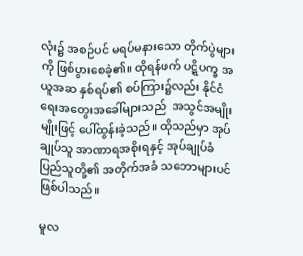လုံး၌ အစဉ်ပင် မရပ်မနားသော တိုက်ပွဲများကို ဖြစ်ပွားစေခဲ့၏။ ထိုရန်ဖက် ပဋ္ဋိပက္ခ အယူအဆ နှစ်ရပ်၏ စပ်ကြား၌လည်း နိုင်ငံရေးအတွေးအခေါ်များသည်  အသွင်အမျိုးမျိုးဖြင့် ပေါ်ထွန်းခဲ့သည်။ ထိုသည်မှာ အုပ်ချုပ်သူ အာဏာရအစိုးရနှင့် အုပ်ချုပ်ခံ ပြည်သူတို့၏ အတိုက်အခံ သဘောများပင် ဖြစ်ပါသည်။

မူလ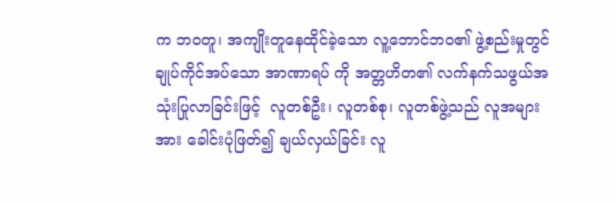က ဘဝတူ၊ အကျိုးတူနေထိုင်ခဲ့သော လူ့ဘောင်ဘဝ၏ ဖွဲ့စည်းမှုတွင် ချုပ်ကိုင်အပ်သော အာဏာရပ် ကို အတ္တဟိတ၏ လက်နက်သဖွယ်အသုံးပြုလာခြင်းဖြင့်  လူတစ်ဦး၊ လူတစ်စု၊ လူတစ်ဖွဲ့သည် လူအများအား ခေါင်းပုံဖြတ်၍ ချယ်လှယ်ခြင်း လူ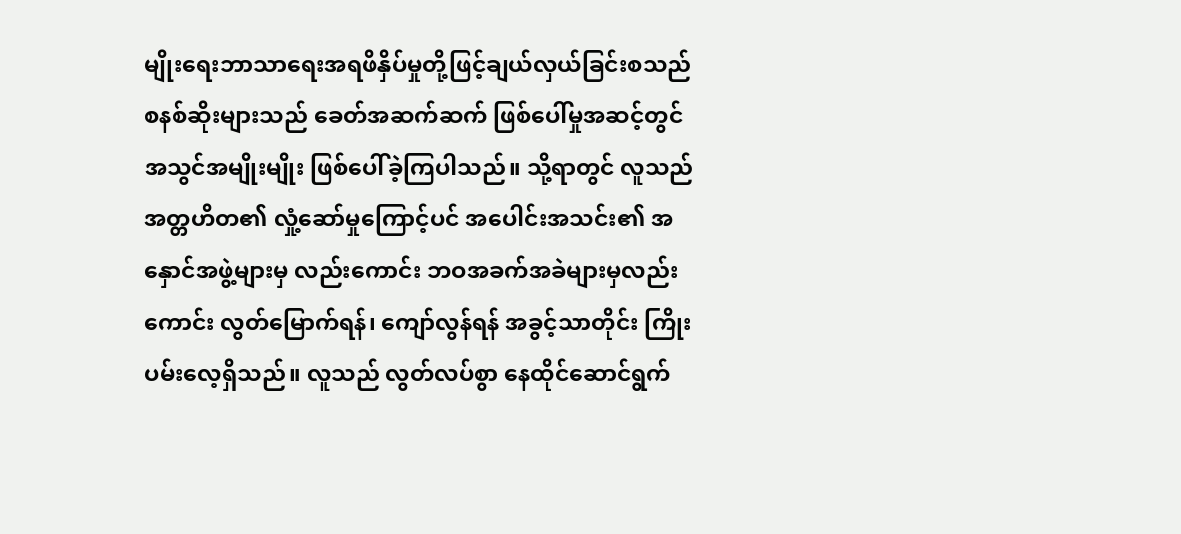မျိုးရေးဘာသာရေးအရဖိနှိပ်မှုတို့ဖြင့်ချယ်လှယ်ခြင်းစသည် စနစ်ဆိုးများသည် ခေတ်အဆက်ဆက် ဖြစ်ပေါ်မှုအဆင့်တွင် အသွင်အမျိုးမျိုး ဖြစ်ပေါ်ခဲ့ကြပါသည်။ သို့ရာတွင် လူသည် အတ္တဟိတ၏ လှုံ့ဆော်မှုကြောင့်ပင် အပေါင်းအသင်း၏ အနှောင်အဖွဲ့များမှ လည်းကောင်း ဘဝအခက်အခဲများမှလည်းကောင်း လွတ်မြောက်ရန်၊ ကျော်လွန်ရန် အခွင့်သာတိုင်း ကြိုးပမ်းလေ့ရှိသည်။ လူသည် လွတ်လပ်စွာ နေထိုင်ဆောင်ရွက်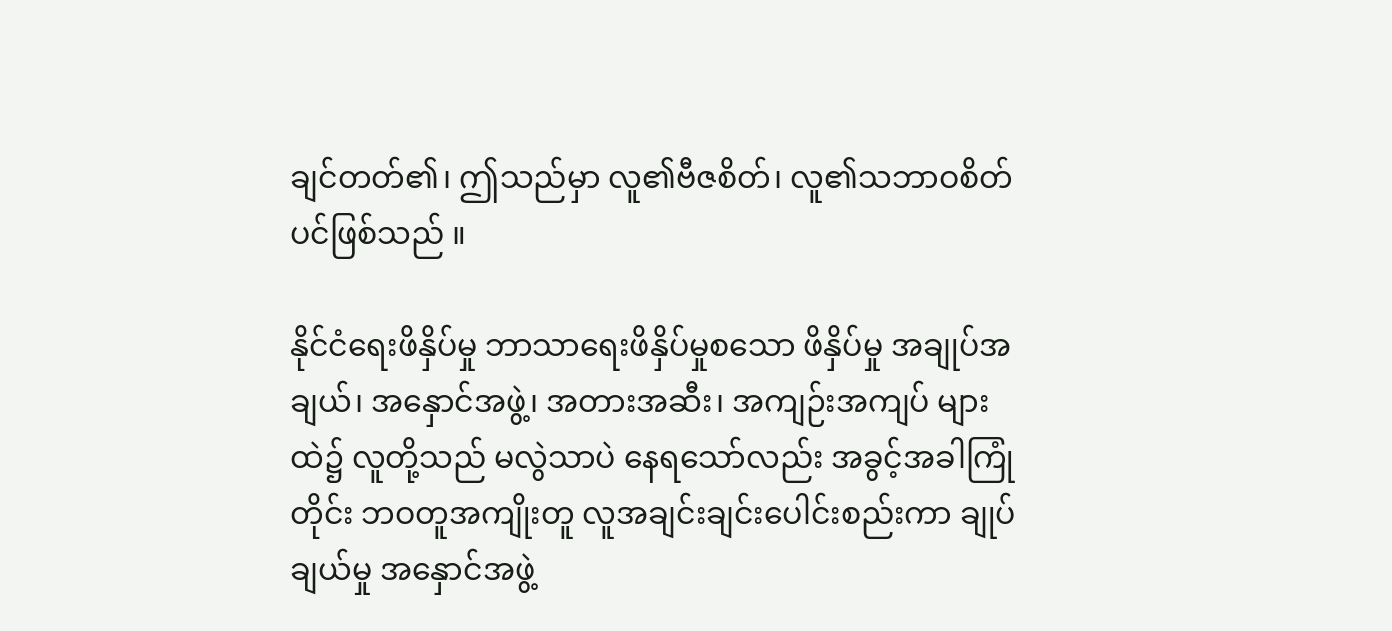ချင်တတ်၏၊ ဤသည်မှာ လူ၏ဗီဇစိတ်၊ လူ၏သဘာဝစိတ်ပင်ဖြစ်သည် ။

နိုင်ငံရေးဖိနှိပ်မှု ဘာသာရေးဖိနှိပ်မှုစသော ဖိနှိပ်မှု အချုပ်အချယ်၊ အနှောင်အဖွဲ့၊ အတားအဆီး၊ အကျဉ်းအကျပ် များထဲ၌ လူတို့သည် မလွဲသာပဲ နေရသော်လည်း အခွင့်အခါကြုံတိုင်း ဘဝတူအကျိုးတူ လူအချင်းချင်းပေါင်းစည်းကာ ချုပ်ချယ်မှု အနှောင်အဖွဲ့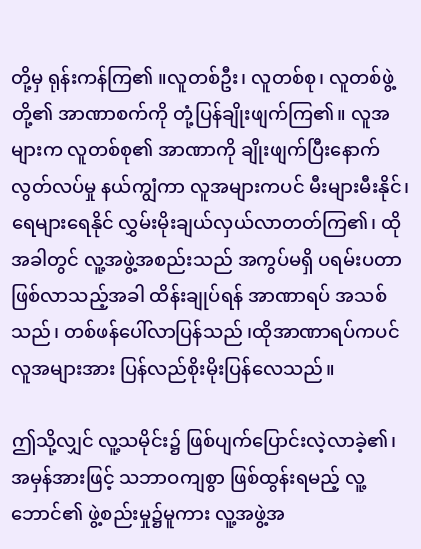တို့မှ ရုန်းကန်ကြ၏ ။လူတစ်ဦး၊ လူတစ်စု၊ လူတစ်ဖွဲ့ တို့၏ အာဏာစက်ကို တုံ့ပြန်ချိုးဖျက်ကြ၏။ လူအများက လူတစ်စု၏ အာဏာကို ချိုးဖျက်ပြီးနောက် လွတ်လပ်မှု နယ်ကျွံကာ လူအများကပင် မီးများမီးနိုင်၊ ရေများရေနိုင် လွှမ်းမိုးချယ်လှယ်လာတတ်ကြ၏၊ ထိုအခါတွင် လူ့အဖွဲ့အစည်းသည် အကွပ်မရှိ ပရမ်းပတာဖြစ်လာသည့်အခါ ထိန်းချုပ်ရန် အာဏာရပ် အသစ်သည်၊ တစ်ဖန်ပေါ်လာပြန်သည် ၊ထိုအာဏာရပ်ကပင် လူအများအား ပြန်လည်စိုးမိုးပြန်လေသည်။

ဤသို့လျှင် လူ့သမိုင်း၌ ဖြစ်ပျက်ပြောင်းလဲ့လာခဲ့၏၊ အမှန်အားဖြင့် သဘာဝကျစွာ ဖြစ်ထွန်းရမည့် လူ့ဘောင်၏ ဖွဲ့စည်းမှု၌မူကား လူ့အဖွဲ့အ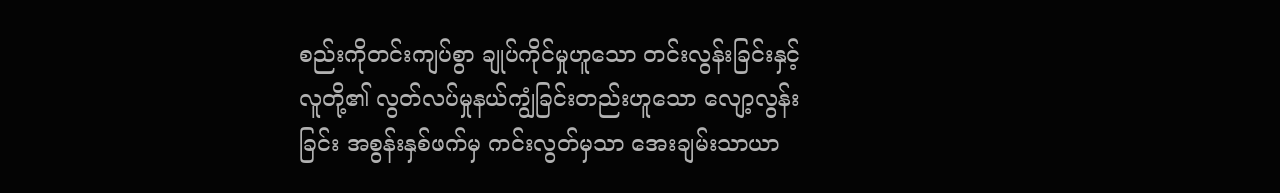စည်းကိုတင်းကျပ်စွာ ချုပ်ကိုင်မှုဟူသော တင်းလွန်းခြင်းနှင့် လူတို့၏ လွတ်လပ်မှုနယ်ကျွံခြင်းတည်းဟူသော လျော့လွန်းခြင်း အစွန်းနှစ်ဖက်မှ ကင်းလွတ်မှသာ အေးချမ်းသာယာ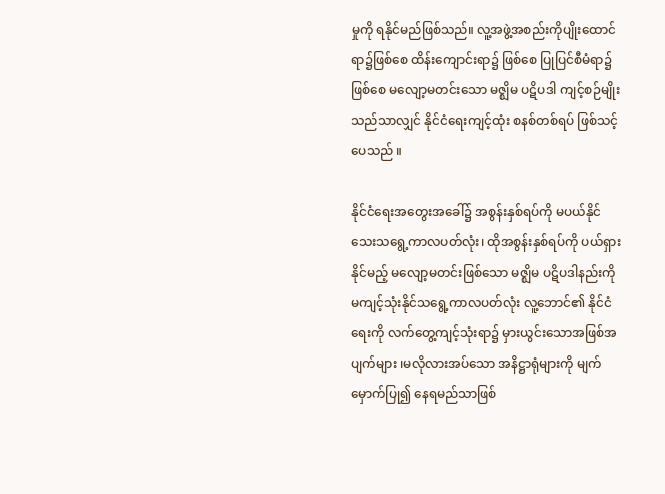မှုကို ရနိုင်မည်ဖြစ်သည်။ လူ့အဖွဲ့အစည်းကိုပျိုးထောင်ရာ၌ဖြစ်စေ ထိန်းကျောင်းရာ၌ ဖြစ်စေ ပြုပြင်စီမံရာ၌ဖြစ်စေ မလျော့မတင်းသော မဇ္ဈိမ ပဋိပဒါ ကျင့်စဉ်မျိုးသည်သာလျှင် နိုင်ငံရေးကျင့်ထုံး စနစ်တစ်ရပ် ဖြစ်သင့်ပေသည် ။

နိုင်ငံရေးအတွေးအခေါ်၌ အစွန်းနှစ်ရပ်ကို မပယ်နိုင်သေးသရွေ့ကာလပတ်လုံး၊ ထိုအစွန်းနှစ်ရပ်ကို ပယ်ရှား နိုင်မည့် မလျော့မတင်းဖြစ်သော မဇ္ဈိမ ပဋိပဒါနည်းကို မကျင့်သုံးနိုင်သရွေ့ကာလပတ်လုံး လူ့ဘောင်၏ နိုင်ငံရေးကို လက်တွေ့ကျင့်သုံးရာ၌ မှားယွင်းသောအဖြစ်အပျက်များ ၊မလိုလားအပ်သော အနိဋ္ဌာရုံများကို မျက်မှောက်ပြု၍ နေရမည်သာဖြစ်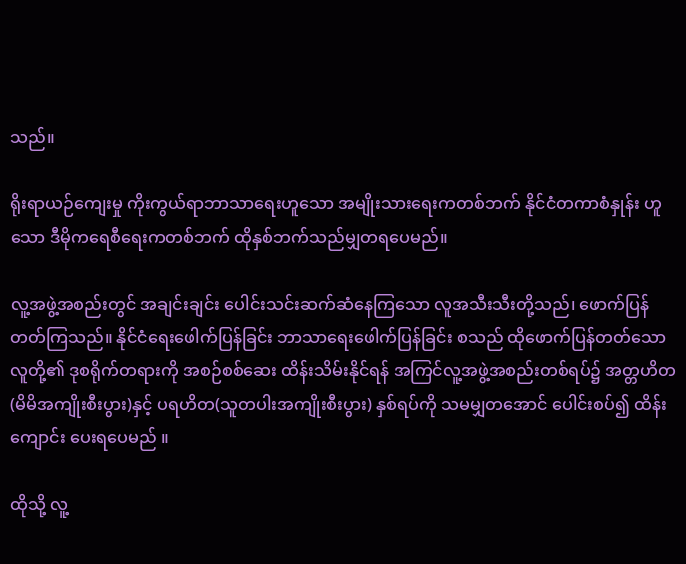သည်။

ရိုးရာယဉ်ကျေးမှု ကိုးကွယ်ရာဘာသာရေးဟူသော အမျိုးသားရေးကတစ်ဘက် နိုင်ငံတကာစံနှုန်း ဟူသော ဒီမိုကရေစီရေးကတစ်ဘက် ထိုနှစ်ဘက်သည်မျှတရပေမည်။

လူ့အဖွဲ့အစည်းတွင် အချင်းချင်း ပေါင်းသင်းဆက်ဆံနေကြသော လူအသီးသီးတို့သည်၊ ဖောက်ပြန် တတ်ကြသည်။ နိုင်ငံရေးဖေါက်ပြန်ခြင်း ဘာသာရေးဖေါက်ပြန်ခြင်း စသည် ထိုဖောက်ပြန်တတ်သော လူတို့၏ ဒုစရိုက်တရားကို အစဉ်စစ်ဆေး ထိန်းသိမ်းနိုင်ရန် အကြင်လူ့အဖွဲ့အစည်းတစ်ရပ်၌ အတ္တဟိတ (မိမိအကျိုးစီးပွား)နှင့် ပရဟိတ(သူတပါးအကျိုးစီးပွား) နှစ်ရပ်ကို သမမျှတအောင် ပေါင်းစပ်၍ ထိန်းကျောင်း ပေးရပေမည် ။

ထိုသို့ လူ့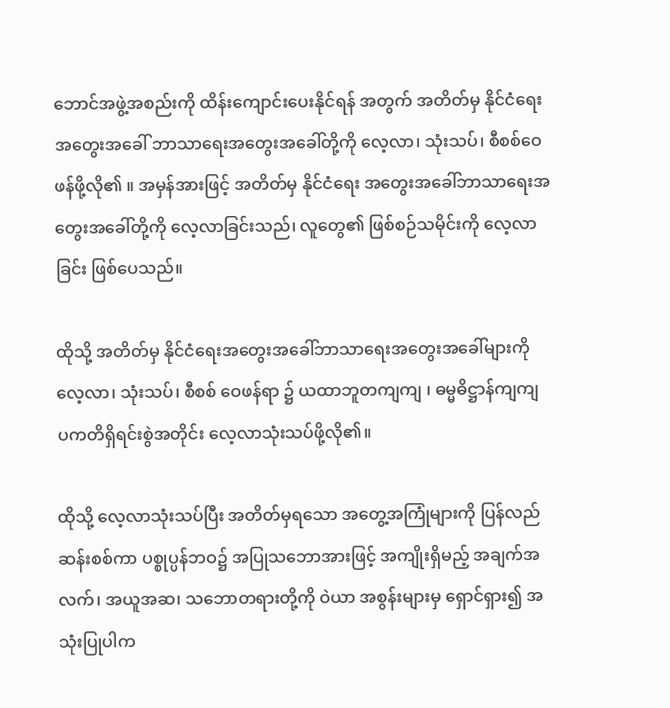ဘောင်အဖွဲ့အစည်းကို ထိန်းကျောင်းပေးနိုင်ရန် အတွက် အတိတ်မှ နိုင်ငံရေးအတွေးအခေါ် ဘာသာရေးအတွေးအခေါ်တို့ကို လေ့လာ၊ သုံးသပ်၊ စီစစ်ဝေဖန်ဖို့လို၏ ။ အမှန်အားဖြင့် အတိတ်မှ နိုင်ငံရေး အတွေးအခေါ်ဘာသာရေးအတွေးအခေါ်တို့ကို လေ့လာခြင်းသည်၊ လူတွေ၏ ဖြစ်စဉ်သမိုင်းကို လေ့လာခြင်း ဖြစ်ပေသည်။

ထိုသို့ အတိတ်မှ နိုင်ငံရေးအတွေးအခေါ်ဘာသာရေးအတွေးအခေါ်များကို လေ့လာ၊ သုံးသပ်၊ စီစစ် ဝေဖန်ရာ ၌ ယထာဘူတကျကျ ၊ ဓမ္မဓိဋ္ဌာန်ကျကျ  ပကတိရှိရင်းစွဲအတိုင်း လေ့လာသုံးသပ်ဖို့လို၏။

ထိုသို့ လေ့လာသုံးသပ်ပြီး အတိတ်မှရသော အတွေ့အကြုံများကို ပြန်လည်ဆန်းစစ်ကာ ပစ္စုပ္ပန်ဘဝ၌ အပြုသဘောအားဖြင့် အကျိုးရှိမည့် အချက်အလက်၊ အယူအဆ၊ သဘောတရားတို့ကို ဝဲယာ အစွန်းများမှ ရှောင်ရှား၍ အသုံးပြုပါက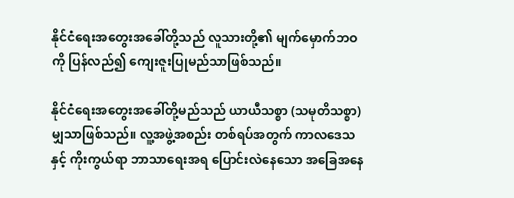နိုင်ငံရေးအတွေးအခေါ်တို့သည် လူသားတို့၏ မျက်မှောက်ဘဝကို ပြန်လည်၍ ကျေးဇူးပြုမည်သာဖြစ်သည်။

နိုင်ငံရေးအတွေးအခေါ်တို့မည်သည် ယာယီသစ္စာ (သမုတိသစ္စာ) မျှသာဖြစ်သည်။ လူ့အဖွဲ့အစည်း တစ်ရပ်အတွက် ကာလဒေသ  နှင့် ကိုးကွယ်ရာ ဘာသာရေးအရ ပြောင်းလဲနေသော အခြေအနေ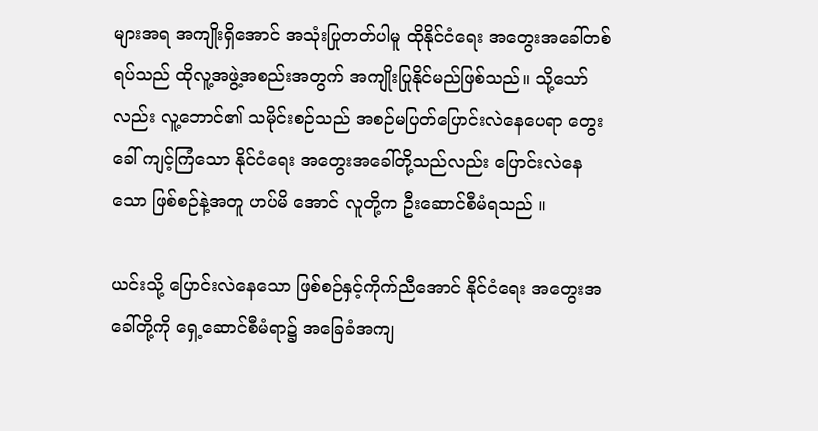များအရ အကျိုးရှိအောင် အသုံးပြုတတ်ပါမူ ထိုနိုင်ငံရေး အတွေးအခေါ်တစ်ရပ်သည် ထိုလူ့အဖွဲ့အစည်းအတွက် အကျိုးပြုနိုင်မည်ဖြစ်သည်။ သို့သော်လည်း လူ့ဘောင်၏ သမိုင်းစဉ်သည် အစဉ်မပြတ်ပြောင်းလဲနေပေရာ တွေးခေါ် ကျင့်ကြံသော နိုင်ငံရေး အတွေးအခေါ်တို့သည်လည်း ပြောင်းလဲနေသော ဖြစ်စဉ်နဲ့အတူ ဟပ်မိ အောင် လူတို့က ဦးဆောင်စီမံရသည် ။

ယင်းသို့ ပြောင်းလဲနေသော ဖြစ်စဉ်နှင့်ကိုက်ညီအောင် နိုင်ငံရေး အတွေးအခေါ်တို့ကို ရှေ့ဆောင်စီမံရာ၌ အခြေခံအကျ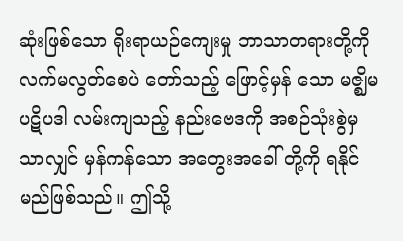ဆုံးဖြစ်သော ရိုးရာယဉ်ကျေးမှု ဘာသာတရားတို့ကို လက်မလွတ်စေပဲ တော်သည့် ဖြောင့်မှန် သော မဇ္ဈိမ ပဋိပဒါ လမ်းကျသည့် နည်းဗေဒကို အစဉ်သုံးစွဲမှသာလျှင် မှန်ကန်သော အတွေးအခေါ် တို့ကို ရနိုင်မည်ဖြစ်သည်။ ဤသို့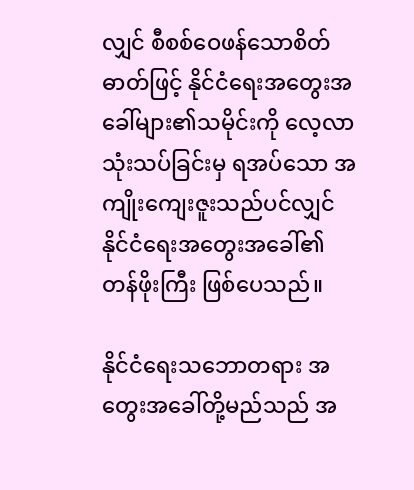လျှင် စီစစ်ဝေဖန်သောစိတ်ဓာတ်ဖြင့် နိုင်ငံရေးအတွေးအခေါ်များ၏သမိုင်းကို လေ့လာ သုံးသပ်ခြင်းမှ ရအပ်သော အကျိုးကျေးဇူးသည်ပင်လျှင် နိုင်ငံရေးအတွေးအခေါ်၏ တန်ဖိုးကြီး ဖြစ်ပေသည်။

နိုင်ငံရေးသဘောတရား အတွေးအခေါ်တို့မည်သည် အ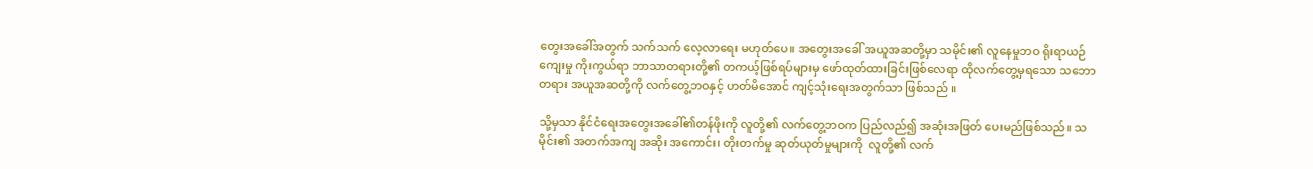တွေးအခေါ်အတွက် သက်သက် လေ့လာရေး မဟုတ်ပေ။ အတွေးအခေါ် အယူအဆတို့မှာ သမိုင်း၏ လူနေမှုဘဝ ရိုးရာယဉ်ကျေးမှု ကိုးကွယ်ရာ ဘာသာတရားတို့၏ တကယ့်ဖြစ်ရပ်များမှ ဖော်ထုတ်ထားခြင်းဖြစ်လေရာ ထိုလက်တွေ့မှရသော သဘောတရား အယူအဆတို့ကို လက်တွေ့ဘဝနှင့် ဟတ်မိအောင် ကျင့်သုံးရေးအတွက်သာ ဖြစ်သည် ။

သို့မှသာ နိုင်ငံရေးအတွေးအခေါ်၏တန်ဖိုးကို လူတို့၏ လက်တွေ့ဘဝက ပြည်လည်၍ အဆုံးအဖြတ် ပေးမည်ဖြစ်သည်။ သမိုင်း၏ အတက်အကျ အဆိုး အကောင်း၊ တိုးတက်မှု ဆုတ်ယုတ်မှုများကို  လူတို့၏ လက်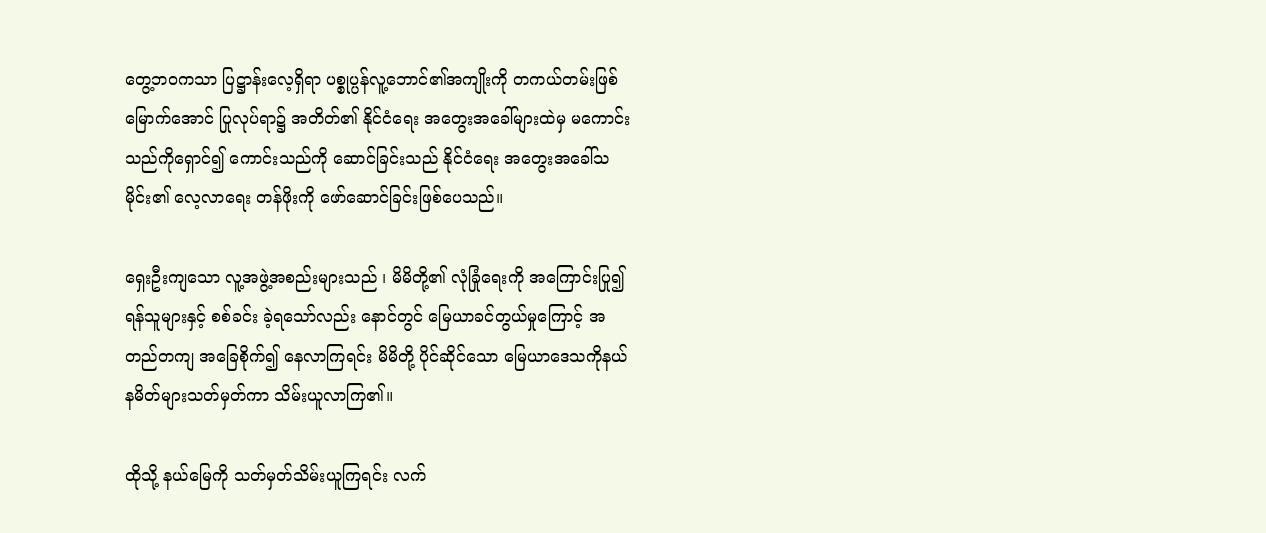တွေ့ဘဝကသာ ပြဋ္ဌာန်းလေ့ရှိရာ ပစ္စုပ္ပန်လူ့ဘောင်၏အကျိုးကို တကယ်တမ်းဖြစ်မြောက်အောင် ပြုလုပ်ရာ၌ အတိတ်၏ နိုင်ငံရေး အတွေးအခေါ်များထဲမှ မကောင်းသည်ကိုရှောင်၍ ကောင်းသည်ကို ဆောင်ခြင်းသည် နိုင်ငံရေး အတွေးအခေါ်သမိုင်း၏ လေ့လာရေး တန်ဖိုးကို ဖော်ဆောင်ခြင်းဖြစ်ပေသည်။

ရှေးဦးကျသော လူ့အဖွဲ့အစည်းများသည် ၊ မိမိတို့၏ လုံခြုံရေးကို အကြောင်းပြု၍ ရန်သူများနှင့် စစ်ခင်း ခဲ့ရသော်လည်း နောင်တွင် မြေယာခင်တွယ်မှုကြောင့် အတည်တကျ အခြေစိုက်၍ နေလာကြရင်း မိမိတို့ ပိုင်ဆိုင်သော မြေယာဒေသကိုနယ်နမိတ်များသတ်မှတ်ကာ သိမ်းယူလာကြ၏။

ထိုသို့ နယ်မြေကို သတ်မှတ်သိမ်းယူကြရင်း လက်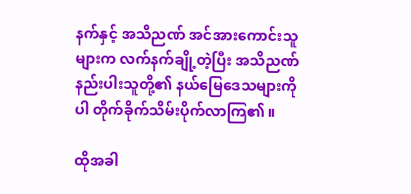နက်နှင့် အသိညဏ် အင်အားကောင်းသူများက လက်နက်ချို့တဲ့ပြီး အသိညဏ်နည်းပါးသူတို့၏ နယ်မြေဒေသများကိုပါ တိုက်ခိုက်သိမ်းပိုက်လာကြ၏ ။

ထိုအခါ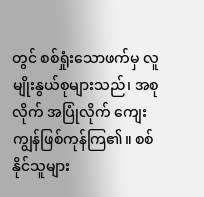တွင် စစ်ရှုံးသောဖက်မှ လူမျိုးနွယ်စုများသည်၊ အစုလိုက် အပြုံလိုက် ကျေးကျွန်ဖြစ်ကုန်ကြ၏။ စစ်နိုင်သူများ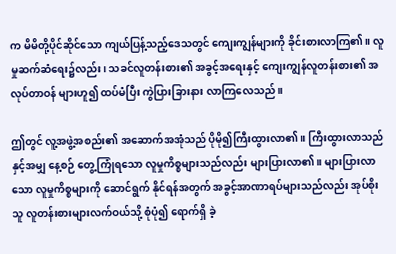က မိမိတို့ပိုင်ဆိုင်သော ကျယ်ပြန့်သည့်ဒေသတွင် ကျေးကျွန်များကို ခိုင်းစားလာကြ၏။ လူမှုဆက်ဆံရေး၌လည်း၊ သခင်လူတန်းစား၏ အခွင့်အရေးနှင့် ကျေးကျွန်လူတန်းစား၏ အလုပ်တာဝန် များဟူ၍ ထပ်မံပြီး ကွဲပြားခြားနား လာကြလေသည် ။

ဤတွင် လူ့အဖွဲ့အစည်း၏ အဆောက်အအုံသည် ပိုမို၍ကြီးထွားလာ၏ ။ ကြီးထွားလာသည်နှင့်အမျှ နေ့စဉ် တွေ့ကြုံရသော လူမှုကိစ္စများသည်လည်း များပြားလာ၏။ များပြားလာသော လူမှုကိစ္စများကို ဆောင်ရွက် နိုင်ရန်အတွက် အခွင့်အာဏာရပ်များသည်လည်း အုပ်စိုးသူ လူတန်းစားများလက်ဝယ်သို့ စုံပုံ၍ ရောက်ရှိ ခဲ့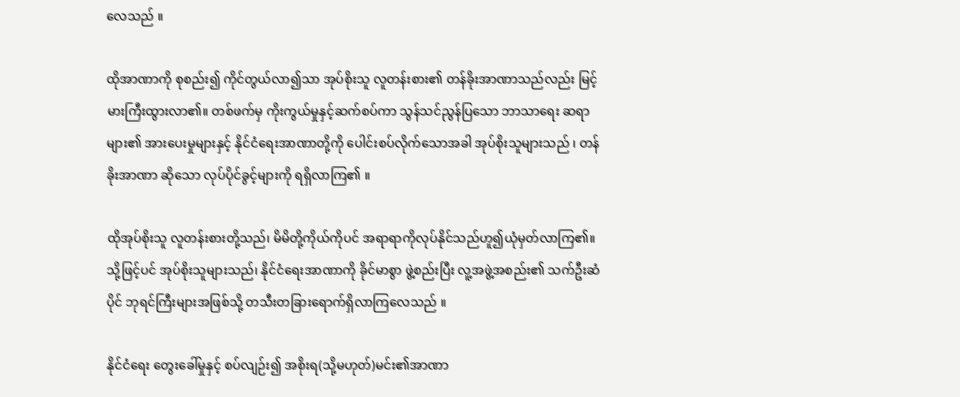လေသည် ။

ထိုအာဏာကို စုစည်း၍ ကိုင်တွယ်လာ၍သာ အုပ်စိုးသူ လူတန်းစား၏ တန်ခိုးအာဏာသည်လည်း မြင့်မားကြီးထွားလာ၏။ တစ်ဖက်မှ ကိုးကွယ်မှုနှင့်ဆက်စပ်ကာ သွန်သင်ညွန်ပြသော ဘာသာရေး ဆရာများ၏ အားပေးမှုများနှင့် နိုင်ငံရေးအာဏာတို့ကို ပေါင်းစပ်လိုက်သောအခါ အုပ်စိုးသူများသည် ၊ တန်ခိုးအာဏာ ဆိုသော လုပ်ပိုင်ခွင့်များကို ရရှိလာကြ၏ ။

ထိုအုပ်စိုးသူ လူတန်းစားတို့သည်၊ မိမိတို့ကိုယ်ကိုပင် အရာရာကိုလုပ်နိုင်သည်ဟူ၍ယုံမှတ်လာကြ၏။ သို့ဖြင့်ပင် အုပ်စိုးသူများသည်၊ နိုင်ငံရေးအာဏာကို ခိုင်မာစွာ ဖွဲ့စည်းပြီး လူ့အဖွဲ့အစည်း၏ သက်ဦးဆံပိုင် ဘုရင်ကြီးများအဖြစ်သို့ တသီးတခြားရောက်ရှိလာကြလေသည် ။

နိုင်ငံရေး တွေးခေါ်မှုနှင့် စပ်လျဉ်း၍ အစိုးရ(သို့မဟုတ်)မင်း၏အာဏာ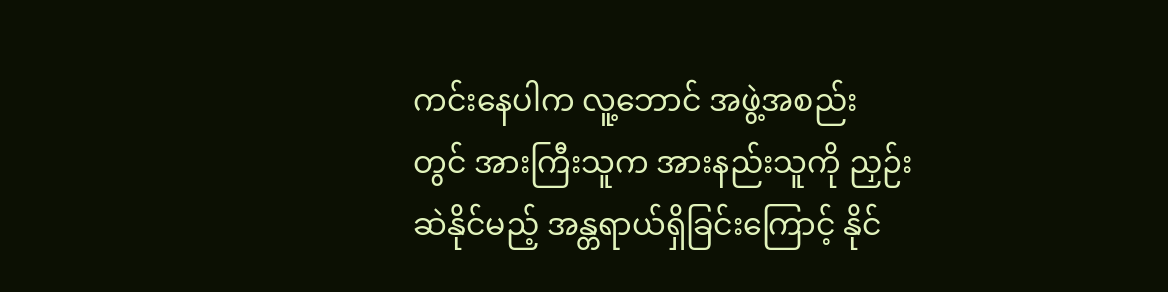ကင်းနေပါက လူ့ဘောင် အဖွဲ့အစည်း တွင် အားကြီးသူက အားနည်းသူကို ညှဉ်းဆဲနိုင်မည့် အန္တရာယ်ရှိခြင်းကြောင့် နိုင်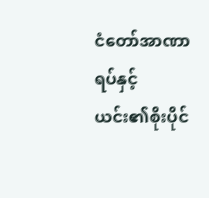ငံတော်အာဏာရပ်နှင့် ယင်း၏စိုးပိုင်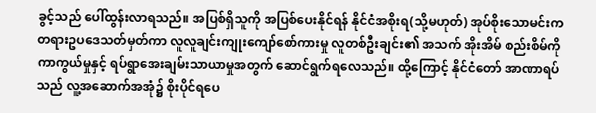ခွင့်သည် ပေါ်ထွန်းလာရသည်။ အပြစ်ရှိသူကို အပြစ်ပေးနိုင်ရန် နိုင်ငံအစိုးရ(သို့မဟုတ်) အုပ်စိုးသောမင်းက တရားဥပဒေသတ်မှတ်ကာ လူလူချင်းကျုးကျော်စော်ကားမှု လူတစ်ဦးချင်း၏ အသက် အိုးအိမ် စည်းစိမ်ကို ကာကွယ်မှုနှင့် ရပ်ရွာအေးချမ်းသာယာမှုအတွက် ဆောင်ရွက်ရလေသည်။ ထို့ကြောင့် နိုင်ငံတော် အာဏာရပ်သည် လူ့အဆောက်အအုံ၌ စိုးပိုင်ရပေ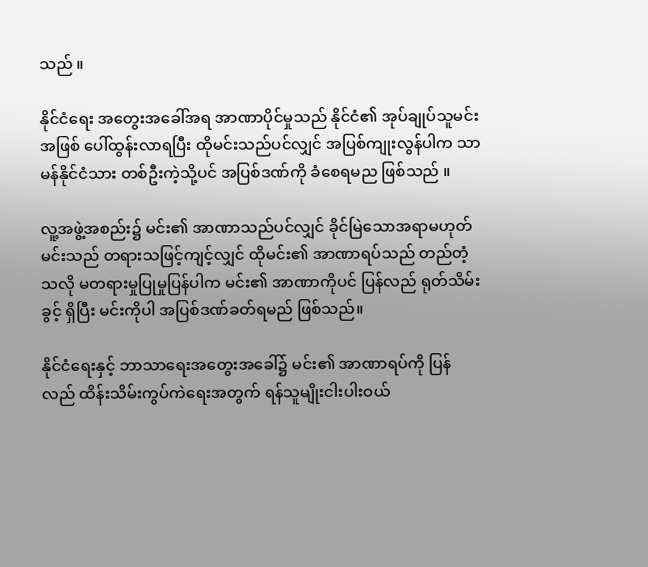သည် ။

နိုင်ငံရေး အတွေးအခေါ်အရ အာဏာပိုင်မှုသည် နိုင်ငံ၏ အုပ်ချုပ်သူမင်းအဖြစ် ပေါ်ထွန်းလာရပြီး ထိုမင်းသည်ပင်လျှင် အပြစ်ကျုးလွန်ပါက သာမန်နိုင်ငံသား တစ်ဦးကဲ့သို့ပင် အပြစ်ဒဏ်ကို ခံစေရမည ဖြစ်သည် ။

လူ့အဖွဲ့အစည်း၌ မင်း၏ အာဏာသည်ပင်လျှင် ခိုင်မြဲသောအရာမဟုတ် မင်းသည် တရားသဖြင့်ကျင့်လျှင် ထိုမင်း၏ အာဏာရပ်သည် တည်တံ့သလို မတရားမှုပြုမှုပြန်ပါက မင်း၏ အာဏာကိုပင် ပြန်လည် ရုတ်သိမ်းခွင့် ရှိပြီး မင်းကိုပါ အပြစ်ဒဏ်ခတ်ရမည် ဖြစ်သည်။

နိုင်ငံရေးနှင့် ဘာသာရေးအတွေးအခေါ်၌ မင်း၏ အာဏာရပ်ကို ပြန်လည် ထိန်းသိမ်းကွပ်ကဲရေးအတွက် ရန်သူမျိုးငါးပါးဝယ်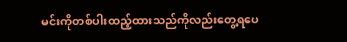မင်းကိုတစ်ပါးထည့်ထားသည်ကိုလည်းတွေ့ရပေ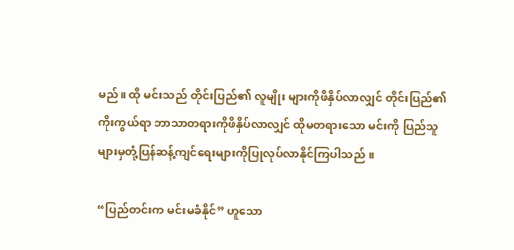မည်။ ထို မင်းသည် တိုင်းပြည်၏ လူမျိုး များကိုဖိနှိပ်လာလျှင် တိုင်းပြည်၏ ကိုးကွယ်ရာ ဘာသာတရားကိုဖိနှိပ်လာလျှင် ထိုမတရားသော မင်းကို ပြည်သူများမှတုံ့ပြန်ဆန့်ကျင်ရေးများကိုပြုလုပ်လာနိုင်ကြပါသည် ။

“ပြည်တင်းက မင်းမခံနိုင်” ဟူသော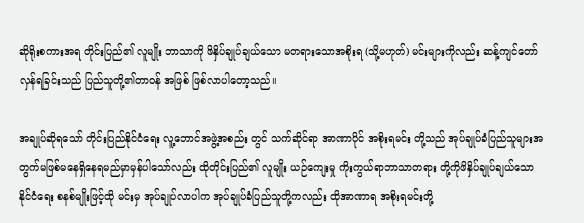ဆိုရိုးစကားအရ တိုင်းပြည်၏ လူမျိုး ဘာသာကို ဖိနှိပ်ချုပ်ချယ်သော မတရားသောအစိုးရ (သို့မဟုတ်) မင်းများကိုလည်း ဆန့်ကျင်တော်လှန်ရခြင်းသည် ပြည်သူတို့၏တာဝန် အဖြစ် ဖြစ်လာပါတော့သည်။

အချုပ်ဆိုရသော် တိုင်းပြည်နိုင်ငံရေး လူ့ဘောင်အဖွဲ့အစည်း တွင် သက်ဆိုင်ရာ အာဏာပိုင် အစိုးရမင်း တို့သည် အုပ်ချုပ်ခံပြည်သူများအတွက်မဖြစ်မနေရှိနေရမည်မှာမှန်ပါသော်လည်း ထိုတိုင်းပြည်၏ လူမျိုး ယဉ်ကျေးမှု ကိုးကွယ်ရာဘာသာတရား တို့ကိုဖိနှိပ်ချုပ်ချယ်သော နိုင်ငံရေး စနစ်မျိုးဖြင့်ထို မင်းမှ အုပ်ချုပ်လာပါက အုပ်ချုပ်ခံပြည်သူတို့ကလည်း ထိုအာဏာရ အစိုးရမင်းတို့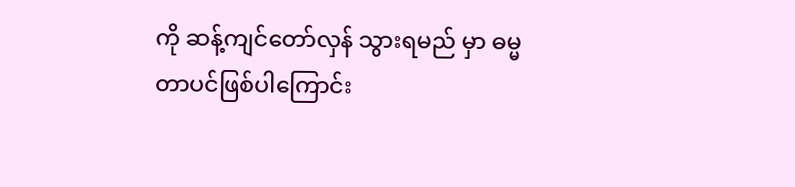ကို ဆန့်ကျင်တော်လှန် သွားရမည် မှာ ဓမ္မတာပင်ဖြစ်ပါကြောင်း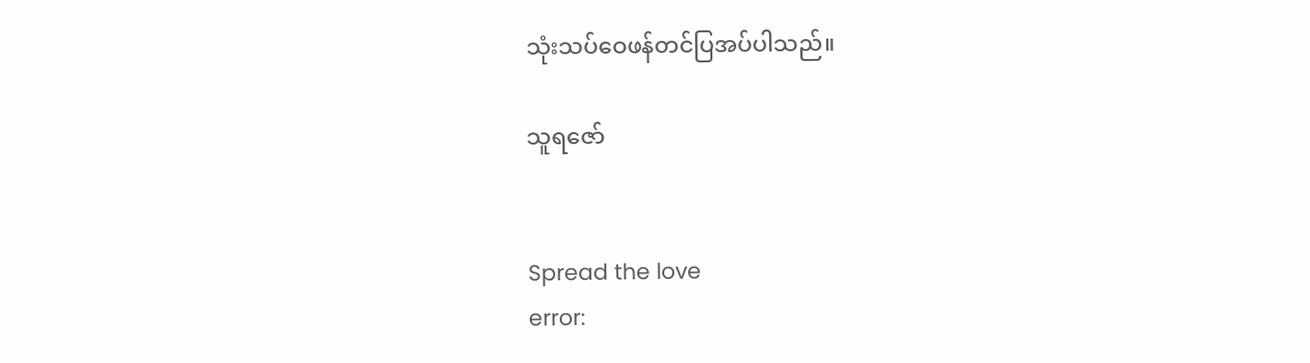သုံးသပ်ဝေဖန်တင်ပြအပ်ပါသည်။

သူရဇော်


Spread the love
error: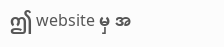ဤ website မှ အ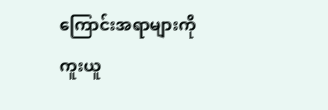ကြောင်းအရာများကို ကူးယူ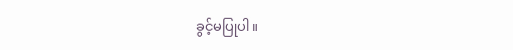ခွင့်မပြုပါ။